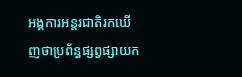អង្គការអន្តរជាតិរកឃើញថាប្រព័ន្ធផ្សព្វផ្សាយក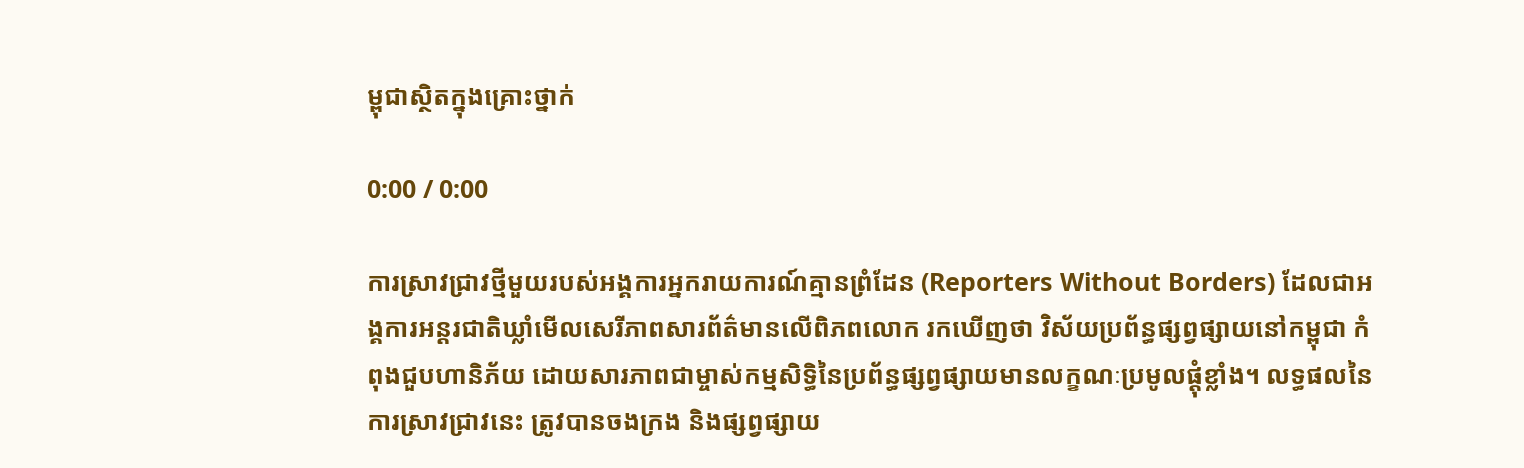ម្ពុជាស្ថិតក្នុងគ្រោះថ្នាក់

0:00 / 0:00

ការស្រាវជ្រាវថ្មីមួយរបស់អង្គការអ្នករាយការណ៍គ្មានព្រំដែន (Reporters Without Borders) ដែលជាអង្គការអន្តរជាតិឃ្លាំមើលសេរីភាពសារព័ត៌មានលើពិភពលោក រកឃើញថា វិស័យប្រព័ន្ធផ្សព្វផ្សាយនៅកម្ពុជា កំពុងជួបហានិភ័យ ដោយសារភាពជាម្ចាស់កម្មសិទ្ធិនៃប្រព័ន្ធផ្សព្វផ្សាយមានលក្ខណៈប្រមូលផ្ដុំខ្លាំង។ លទ្ធផលនៃការស្រាវជ្រាវនេះ ត្រូវបានចងក្រង និងផ្សព្វផ្សាយ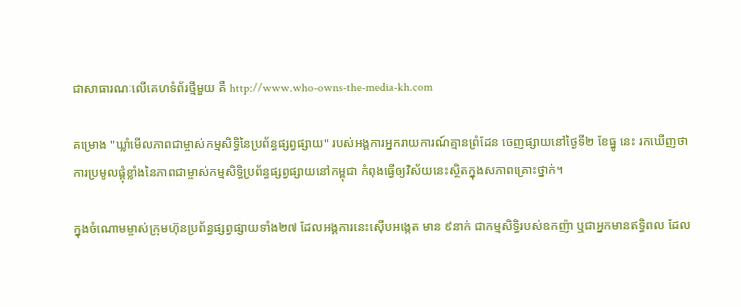ជាសាធារណៈលើគេហទំព័រថ្មីមួយ គឺ http://www.who-owns-the-media-kh.com

គម្រោង "ឃ្លាំមើលភាពជាម្ចាស់កម្មសិទ្ធិនៃប្រព័ន្ធផ្សព្វផ្សាយ" របស់អង្គការអ្នករាយការណ៍គ្មានព្រំដែន ចេញផ្សាយនៅថ្ងៃទី២ ខែធ្នូ នេះ រកឃើញថា ការប្រមូលផ្ដុំខ្លាំងនៃភាពជាម្ចាស់កម្មសិទ្ធិប្រព័ន្ធផ្សព្វផ្សាយនៅកម្ពុជា កំពុងធ្វើឲ្យវិស័យនេះស្ថិតក្នុងសភាពគ្រោះថ្នាក់។

ក្នុងចំណោមម្ចាស់ក្រុមហ៊ុនប្រព័ន្ធផ្សព្វផ្សាយទាំង២៧ ដែលអង្គការនេះស៊ើបអង្កេត មាន ៩នាក់ ជាកម្មសិទ្ធិរបស់ឧកញ៉ា ឬជាអ្នកមានឥទ្ធិពល ដែល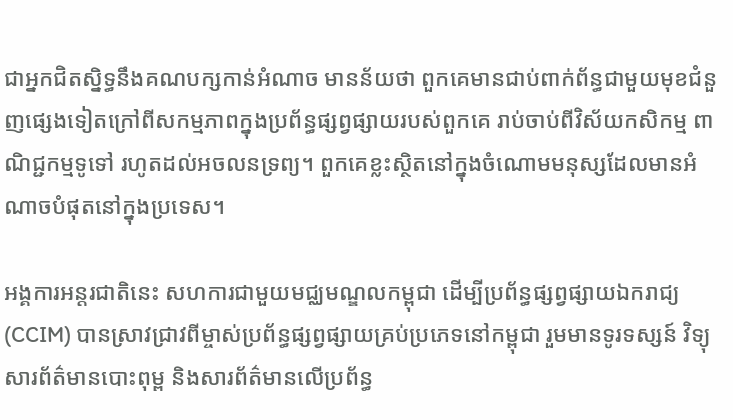ជាអ្នកជិតស្និទ្ធនឹងគណបក្សកាន់អំណាច មានន័យថា ពួកគេមានជាប់ពាក់ព័ន្ធជាមួយមុខជំនួញផ្សេងទៀតក្រៅពីសកម្មភាពក្នុងប្រព័ន្ធផ្សព្វផ្សាយរបស់ពួកគេ រាប់ចាប់ពីវិស័យកសិកម្ម ពាណិជ្ជកម្មទូទៅ រហូតដល់អចលនទ្រព្យ។ ពួកគេខ្លះស្ថិតនៅក្នុងចំណោមមនុស្សដែលមានអំណាចបំផុតនៅក្នុងប្រទេស។

អង្គការអន្តរជាតិនេះ សហការជាមួយមជ្ឈមណ្ឌលកម្ពុជា ដើម្បីប្រព័ន្ធផ្សព្វផ្សាយឯករាជ្យ (CCIM) បានស្រាវជ្រាវពីម្ចាស់ប្រព័ន្ធផ្សព្វផ្សាយគ្រប់ប្រភេទនៅកម្ពុជា រួមមានទូរទស្សន៍ វិទ្យុ សារព័ត៌មានបោះពុម្ព និងសារព័ត៌មានលើប្រព័ន្ធ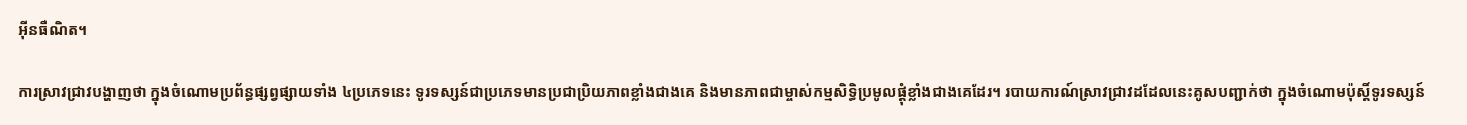អ៊ីនធឺណិត។

ការស្រាវជ្រាវបង្ហាញថា ក្នុងចំណោមប្រព័ន្ធផ្សព្វផ្សាយទាំង ៤ប្រភេទនេះ ទូរទស្សន៍ជាប្រភេទមានប្រជាប្រិយភាពខ្លាំងជាងគេ និងមានភាពជាម្ចាស់កម្មសិទ្ធិប្រមូលផ្ដុំខ្លាំងជាងគេដែរ។ របាយការណ៍ស្រាវជ្រាវដដែលនេះគូសបញ្ជាក់ថា ក្នុងចំណោមប៉ុស្តិ៍ទូរទស្សន៍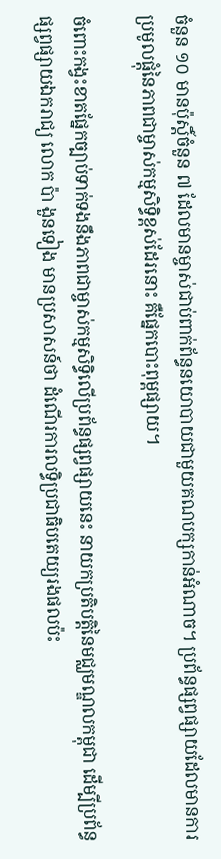ចំនួន ១០ មានប៉ុស្តិ៍ចំនួន ៧ ដែលមានម្ចាស់ជាប់ពាក់ព័ន្ធនយោបាយជាមួយគណបក្សកាន់អំណាច។ ប្រព័ន្ធផ្សព្វផ្សាយដែលមានការប្រមូលផ្ដុំនៃភាពជាម្ចាស់កម្មសិទ្ធិខ្ពស់ដែរនោះ គឺផ្នែកបោះពុម្ពផ្សាយ។

ចំពោះកង្វះខាតផ្នែកច្បាប់ទាក់ទងនឹងភាពជាម្ចាស់កម្មសិទ្ធិលើប្រព័ន្ធផ្សព្វផ្សាយនេះ នាយកប្រតិបត្តិនៃមជ្ឈមណ្ឌលកម្ពុជា ដើម្បីប្រព័ន្ធផ្សព្វផ្សាយឯករាជ្យ លោក ប៉ា ងួនទៀង មានប្រសាសន៍ថា ដំណើរការលទ្ធិប្រជាធិបតេយ្យរងផលប៉ះ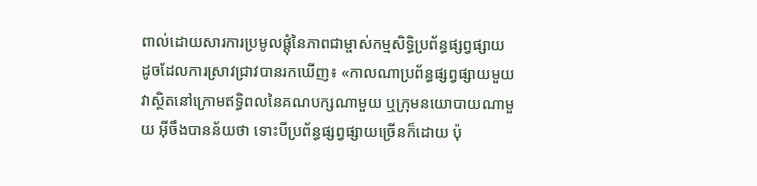ពាល់ដោយសារការប្រមូលផ្ដុំនៃភាពជាម្ចាស់កម្មសិទ្ធិប្រព័ន្ធផ្សព្វផ្សាយ ដូចដែលការស្រាវជ្រាវបានរកឃើញ៖ «កាលណាប្រព័ន្ធផ្សព្វផ្សាយមួយវាស្ថិតនៅក្រោមឥទ្ធិពលនៃគណបក្សណាមួយ ឬក្រុមនយោបាយណាមួយ អ៊ីចឹងបានន័យថា ទោះបីប្រព័ន្ធផ្សព្វផ្សាយច្រើនក៏ដោយ ប៉ុ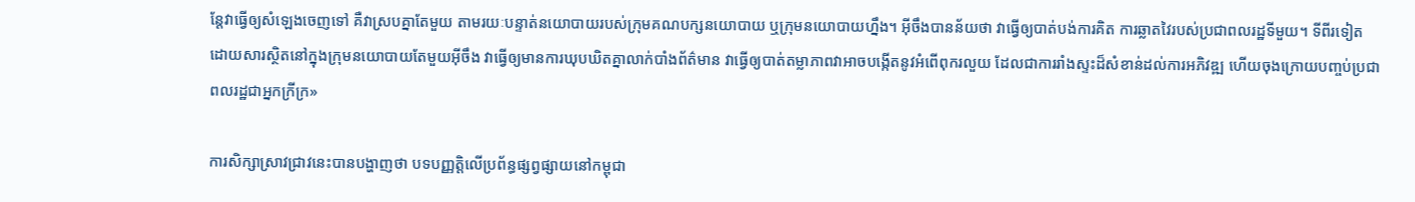ន្តែវាធ្វើឲ្យសំឡេងចេញទៅ គឺវាស្របគ្នាតែមួយ តាមរយៈបន្ទាត់នយោបាយរបស់ក្រុមគណបក្សនយោបាយ ឬក្រុមនយោបាយហ្នឹង។ អ៊ីចឹងបានន័យថា វាធ្វើឲ្យបាត់បង់ការគិត ការឆ្លាតវៃរបស់ប្រជាពលរដ្ឋទីមួយ។ ទីពីរទៀត ដោយសារស្ថិតនៅក្នុងក្រុមនយោបាយតែមួយអ៊ីចឹង វាធ្វើឲ្យមានការឃុបឃិតគ្នាលាក់បាំងព័ត៌មាន វាធ្វើឲ្យបាត់តម្លាភាពវាអាចបង្កើតនូវអំពើពុករលួយ ដែលជាការរាំងស្ទះដ៏សំខាន់ដល់ការអភិវឌ្ឍ ហើយចុងក្រោយបញ្ចប់ប្រជាពលរដ្ឋជាអ្នកក្រីក្រ»

ការសិក្សាស្រាវជ្រាវនេះបានបង្ហាញថា បទបញ្ញត្តិលើប្រព័ន្ធផ្សព្វផ្សាយនៅកម្ពុជា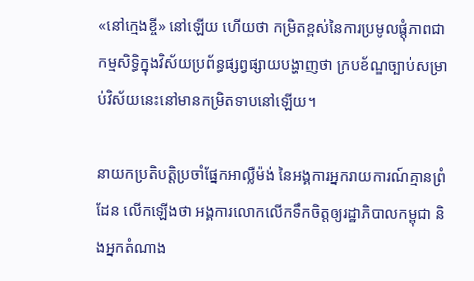«នៅក្មេងខ្ចី» នៅឡើយ ហើយថា កម្រិតខ្ពស់នៃការប្រមូលផ្ដុំភាពជាកម្មសិទ្ធិក្នុងវិស័យប្រព័ន្ធផ្សព្វផ្សាយបង្ហាញថា ក្របខ័ណ្ឌច្បាប់សម្រាប់វិស័យនេះនៅមានកម្រិតទាបនៅឡើយ។

នាយកប្រតិបត្តិប្រចាំផ្នែកអាល្លឺម៉ង់ នៃអង្គការអ្នករាយការណ៍គ្មានព្រំដែន លើកឡើងថា អង្គការលោកលើកទឹកចិត្តឲ្យរដ្ឋាភិបាលកម្ពុជា និងអ្នកតំណាង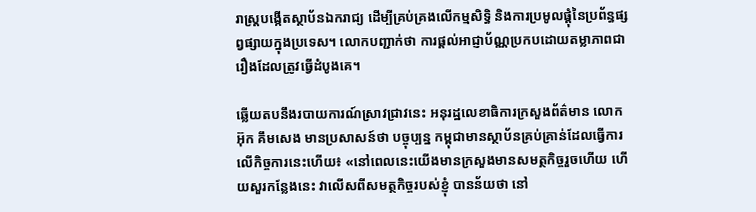រាស្ត្របង្កើតស្ថាប័នឯករាជ្យ ដើម្បីគ្រប់គ្រងលើកម្មសិទ្ធិ និងការប្រមូលផ្ដុំនៃប្រព័ន្ធផ្សព្វផ្សាយក្នុងប្រទេស។ លោកបញ្ជាក់ថា ការផ្ដល់អាជ្ញាប័ណ្ណប្រកបដោយតម្លាភាពជារឿងដែលត្រូវធ្វើដំបូងគេ។

ឆ្លើយតបនឹងរបាយការណ៍ស្រាវជ្រាវនេះ អនុរដ្ឋលេខាធិការក្រសួងព័ត៌មាន លោក អ៊ុក គឹមសេង មានប្រសាសន៍ថា បច្ចុប្បន្ន កម្ពុជាមានស្ថាប័នគ្រប់គ្រាន់ដែលធ្វើការលើកិច្ចការនេះហើយ៖ «នៅពេលនេះយើងមានក្រសួងមានសមត្ថកិច្ចរួចហើយ ហើយសួរកន្លែងនេះ វាលើសពីសមត្ថកិច្ចរបស់ខ្ញុំ បានន័យថា នៅ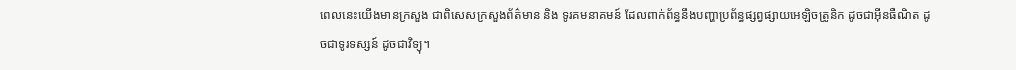ពេលនេះយើងមានក្រសួង ជាពិសេសក្រសួងព័ត៌មាន និង ទូរគមនាគមន៍ ដែលពាក់ព័ន្ធនឹងបញ្ហាប្រព័ន្ធផ្សព្វផ្សាយអេឡិចត្រូនិក ដូចជាអ៊ីនធឺណិត ដូចជាទូរទស្សន៍ ដូចជាវិទ្យុ។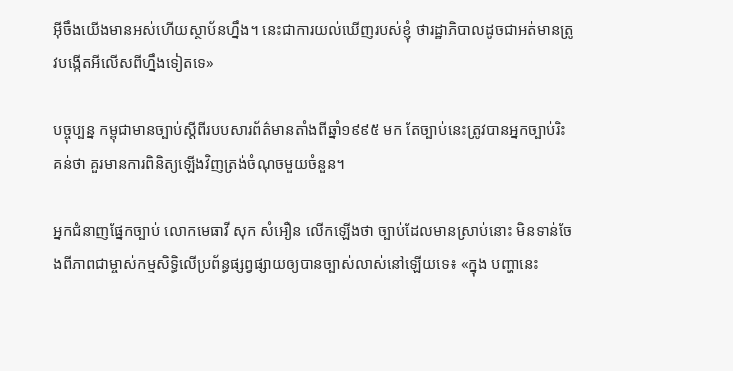អ៊ីចឹងយើងមានអស់ហើយស្ថាប័នហ្នឹង។ នេះជាការយល់ឃើញរបស់ខ្ញុំ ថារដ្ឋាភិបាលដូចជាអត់មានត្រូវបង្កើតអីលើសពីហ្នឹងទៀតទេ»

បច្ចុប្បន្ន កម្ពុជាមានច្បាប់ស្ដីពីរបបសារព័ត៌មានតាំងពីឆ្នាំ១៩៩៥ មក តែច្បាប់នេះត្រូវបានអ្នកច្បាប់រិះគន់ថា គួរមានការពិនិត្យឡើងវិញត្រង់ចំណុចមួយចំនួន។

អ្នកជំនាញផ្នែកច្បាប់ លោកមេធាវី សុក សំអឿន លើកឡើងថា ច្បាប់ដែលមានស្រាប់នោះ មិនទាន់ចែងពីភាពជាម្ចាស់កម្មសិទ្ធិលើប្រព័ន្ធផ្សព្វផ្សាយឲ្យបានច្បាស់លាស់នៅឡើយទេ៖ «ក្នុង បញ្ហានេះ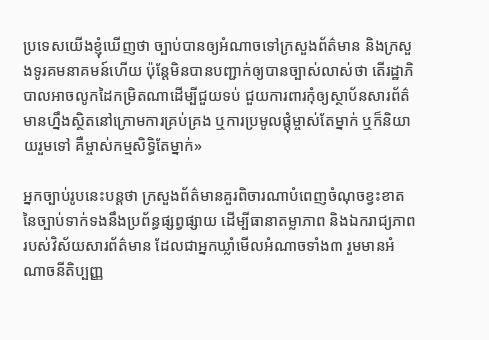ប្រទេសយើងខ្ញុំឃើញថា ច្បាប់បានឲ្យអំណាចទៅក្រសួងព័ត៌មាន និងក្រសួងទូរគមនាគមន៍ហើយ ប៉ុន្តែមិនបានបញ្ជាក់ឲ្យបានច្បាស់លាស់ថា តើរដ្ឋាភិបាលអាចលូកដៃកម្រិតណាដើម្បីជួយទប់ ជួយការពារកុំឲ្យស្ថាប័នសារព័ត៌មានហ្នឹងស្ថិតនៅក្រោមការគ្រប់គ្រង ឬការប្រមូលផ្ដុំម្ចាស់តែម្នាក់ ឬក៏និយាយរួមទៅ គឺម្ចាស់កម្មសិទ្ធិតែម្នាក់»

អ្នកច្បាប់រូបនេះបន្តថា ក្រសួងព័ត៌មានគួរពិចារណាបំពេញចំណុចខ្វះខាតនៃច្បាប់ទាក់ទងនឹងប្រព័ន្ធផ្សព្វផ្សាយ ដើម្បីធានាតម្លាភាព និងឯករាជ្យភាពរបស់វិស័យសារព័ត៌មាន ដែលជាអ្នកឃ្លាំមើលអំណាចទាំង៣ រួមមានអំណាចនីតិប្បញ្ញ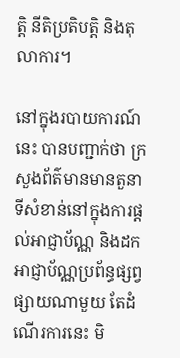ត្តិ នីតិប្រតិបត្តិ និងតុលាការ។

នៅក្នុងរបាយការណ៍នេះ បានបញ្ជាក់ថា ក្រសួងព័ត៌មានមានតួនាទីសំខាន់នៅក្នុងការផ្ដល់អាជ្ញាប័ណ្ណ និងដកអាជ្ញាប័ណ្ណប្រព័ន្ធផ្សព្វផ្សាយណាមួយ តែដំណើរការនេះ មិ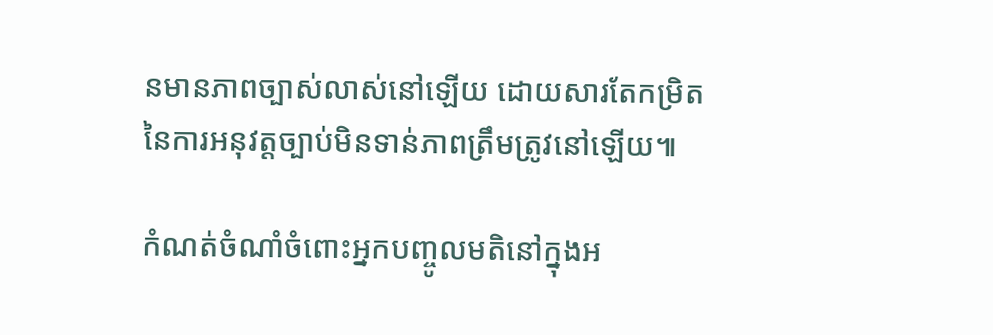នមានភាពច្បាស់លាស់នៅឡើយ ដោយសារតែកម្រិតនៃការអនុវត្តច្បាប់មិនទាន់ភាពត្រឹមត្រូវនៅឡើយ៕

កំណត់ចំណាំចំពោះអ្នកបញ្ចូលមតិនៅក្នុងអ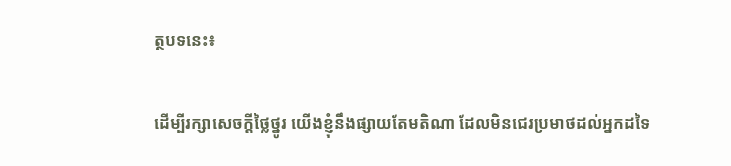ត្ថបទនេះ៖

ដើម្បីរក្សាសេចក្ដីថ្លៃថ្នូរ យើងខ្ញុំនឹងផ្សាយតែមតិណា ដែលមិនជេរប្រមាថដល់អ្នកដទៃ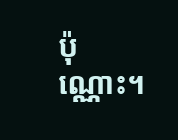ប៉ុណ្ណោះ។